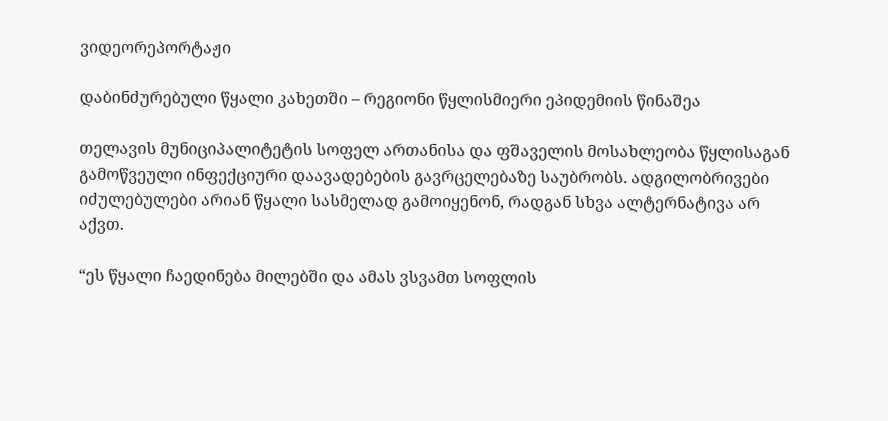ვიდეორეპორტაჟი

დაბინძურებული წყალი კახეთში – რეგიონი წყლისმიერი ეპიდემიის წინაშეა

თელავის მუნიციპალიტეტის სოფელ ართანისა და ფშაველის მოსახლეობა წყლისაგან გამოწვეული ინფექციური დაავადებების გავრცელებაზე საუბრობს. ადგილობრივები იძულებულები არიან წყალი სასმელად გამოიყენონ, რადგან სხვა ალტერნატივა არ აქვთ.

“ეს წყალი ჩაედინება მილებში და ამას ვსვამთ სოფლის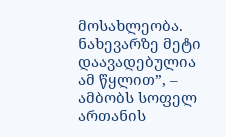მოსახლეობა. ნახევარზე მეტი დაავადებულია ამ წყლით”, – ამბობს სოფელ ართანის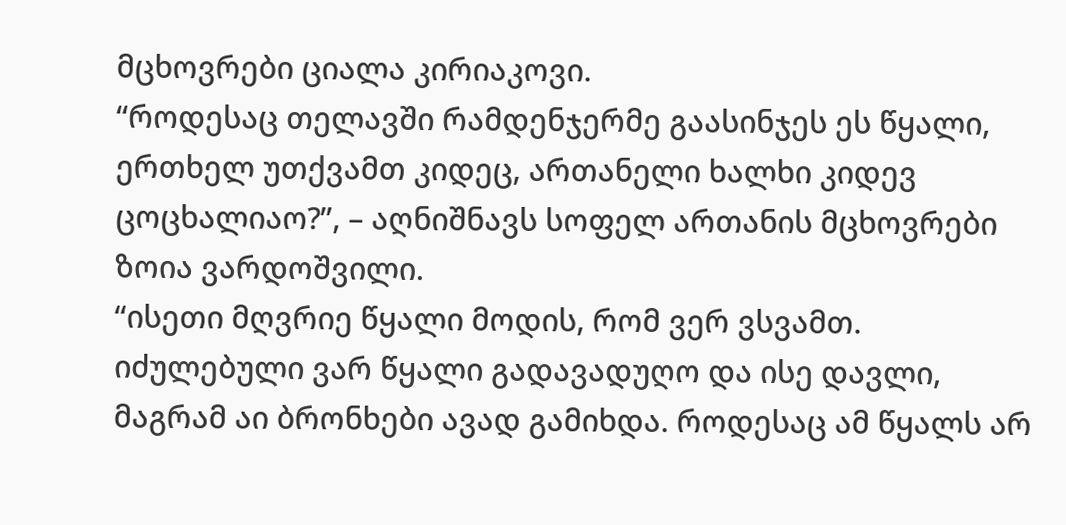მცხოვრები ციალა კირიაკოვი.
“როდესაც თელავში რამდენჯერმე გაასინჯეს ეს წყალი, ერთხელ უთქვამთ კიდეც, ართანელი ხალხი კიდევ ცოცხალიაო?”, – აღნიშნავს სოფელ ართანის მცხოვრები ზოია ვარდოშვილი.
“ისეთი მღვრიე წყალი მოდის, რომ ვერ ვსვამთ. იძულებული ვარ წყალი გადავადუღო და ისე დავლი, მაგრამ აი ბრონხები ავად გამიხდა. როდესაც ამ წყალს არ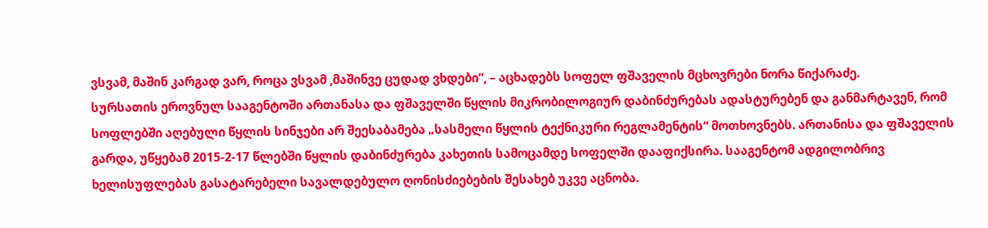ვსვამ, მაშინ კარგად ვარ, როცა ვსვამ ,მაშინვე ცუდად ვხდები”, – აცხადებს სოფელ ფშაველის მცხოვრები ნორა წიქარაძე.
სურსათის ეროვნულ სააგენტოში ართანასა და ფშაველში წყლის მიკრობილოგიურ დაბინძურებას ადასტურებენ და განმარტავენ, რომ სოფლებში აღებული წყლის სინჯები არ შეესაბამება „სასმელი წყლის ტექნიკური რეგლამენტის“ მოთხოვნებს. ართანისა და ფშაველის გარდა, უწყებამ 2015-2-17 წლებში წყლის დაბინძურება კახეთის სამოცამდე სოფელში დააფიქსირა. სააგენტომ ადგილობრივ ხელისუფლებას გასატარებელი სავალდებულო ღონისძიებების შესახებ უკვე აცნობა.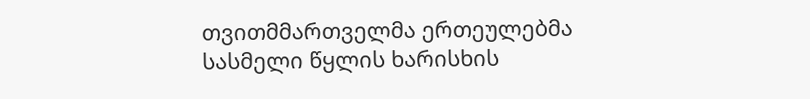თვითმმართველმა ერთეულებმა სასმელი წყლის ხარისხის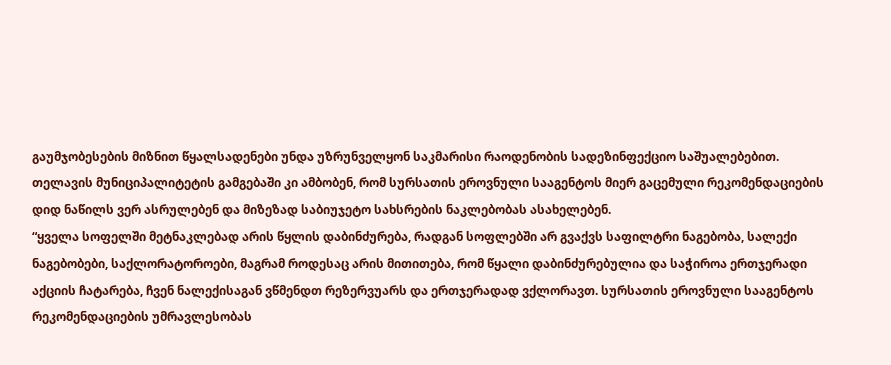გაუმჯობესების მიზნით წყალსადენები უნდა უზრუნველყონ საკმარისი რაოდენობის სადეზინფექციო საშუალებებით.
თელავის მუნიციპალიტეტის გამგებაში კი ამბობენ, რომ სურსათის ეროვნული სააგენტოს მიერ გაცემული რეკომენდაციების დიდ ნაწილს ვერ ასრულებენ და მიზეზად საბიუჯეტო სახსრების ნაკლებობას ასახელებენ.
“ყველა სოფელში მეტნაკლებად არის წყლის დაბინძურება, რადგან სოფლებში არ გვაქვს საფილტრი ნაგებობა, სალექი ნაგებობები, საქლორატოროები, მაგრამ როდესაც არის მითითება, რომ წყალი დაბინძურებულია და საჭიროა ერთჯერადი აქციის ჩატარება, ჩვენ ნალექისაგან ვწმენდთ რეზერვუარს და ერთჯერადად ვქლორავთ. სურსათის ეროვნული სააგენტოს რეკომენდაციების უმრავლესობას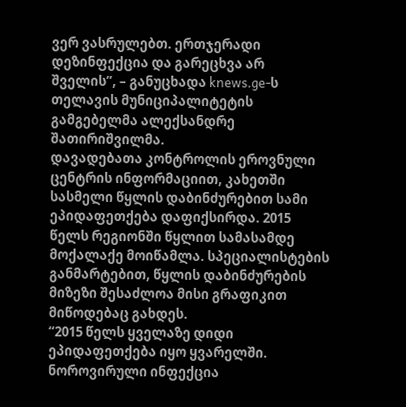ვერ ვასრულებთ. ერთჯერადი დეზინფექცია და გარეცხვა არ შველის”, – განუცხადა knews.ge-ს თელავის მუნიციპალიტეტის გამგებელმა ალექსანდრე შათირიშვილმა.
დავადებათა კონტროლის ეროვნული ცენტრის ინფორმაციით, კახეთში სასმელი წყლის დაბინძურებით სამი ეპიდაფეთქება დაფიქსირდა. 2015 წელს რეგიონში წყლით სამასამდე მოქალაქე მოიწამლა. სპეციალისტების განმარტებით, წყლის დაბინძურების მიზეზი შესაძლოა მისი გრაფიკით მიწოდებაც გახდეს.
“2015 წელს ყველაზე დიდი ეპიდაფეთქება იყო ყვარელში. ნოროვირული ინფექცია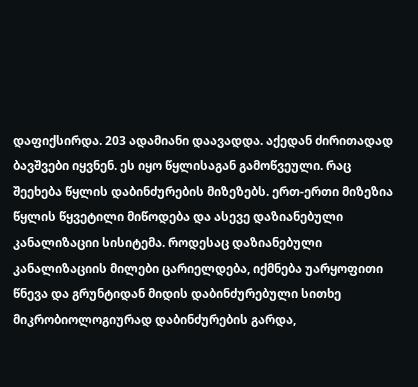დაფიქსირდა. 203 ადამიანი დაავადდა. აქედან ძირითადად ბავშვები იყვნენ. ეს იყო წყლისაგან გამოწვეული. რაც შეეხება წყლის დაბინძურების მიზეზებს. ერთ-ერთი მიზეზია წყლის წყვეტილი მიწოდება და ასევე დაზიანებული კანალიზაციი სისიტემა. როდესაც დაზიანებული კანალიზაციის მილები ცარიელდება, იქმნება უარყოფითი წნევა და გრუნტიდან მიდის დაბინძურებული სითხე
მიკრობიოლოგიურად დაბინძურების გარდა,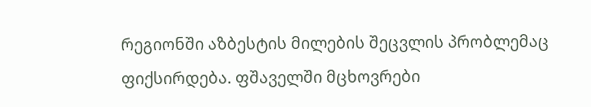რეგიონში აზბესტის მილების შეცვლის პრობლემაც ფიქსირდება. ფშაველში მცხოვრები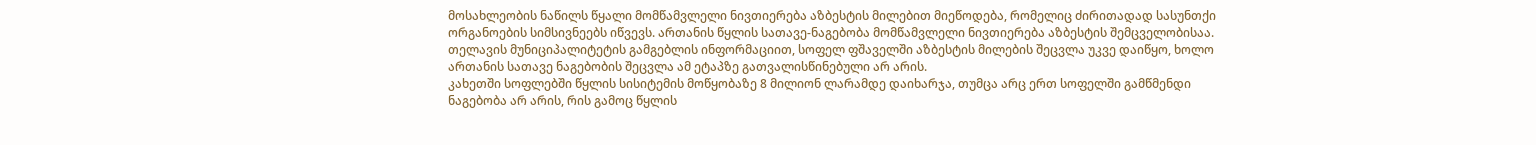მოსახლეობის ნაწილს წყალი მომწამვლელი ნივთიერება აზბესტის მილებით მიეწოდება, რომელიც ძირითადად სასუნთქი ორგანოების სიმსივნეებს იწვევს. ართანის წყლის სათავე-ნაგებობა მომწამვლელი ნივთიერება აზბესტის შემცველობისაა.
თელავის მუნიციპალიტეტის გამგებლის ინფორმაციით, სოფელ ფშაველში აზბესტის მილების შეცვლა უკვე დაიწყო, ხოლო ართანის სათავე ნაგებობის შეცვლა ამ ეტაპზე გათვალისწინებული არ არის.
კახეთში სოფლებში წყლის სისიტემის მოწყობაზე 8 მილიონ ლარამდე დაიხარჯა, თუმცა არც ერთ სოფელში გამწმენდი ნაგებობა არ არის, რის გამოც წყლის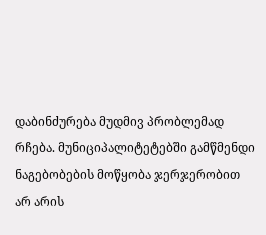დაბინძურება მუდმივ პრობლემად რჩება. მუნიციპალიტეტებში გამწმენდი ნაგებობების მოწყობა ჯერჯერობით არ არის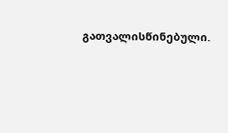გათვალისწინებული.